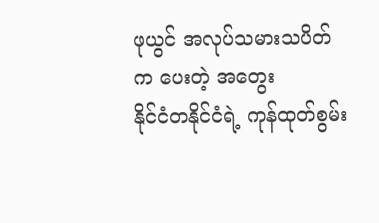ဖုယွင် အလုပ်သမားသပိတ်က ပေးတဲ့ အတွေး
နိုင်ငံတနိုင်ငံရဲ့ ကုန်ထုတ်စွမ်း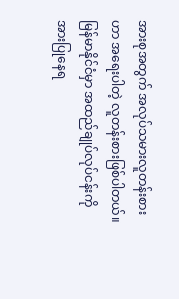အားစုအတွက် အလုပ်သမားလူတန်းစားဟာ အရေးပါတဲ့ လူတန်းစားဖြစ်ပါတယ်။ မြန်မာနိုင်ငံမှာ အထည်ချုပ်လုပ်ငန်းကို အားပြုနေရ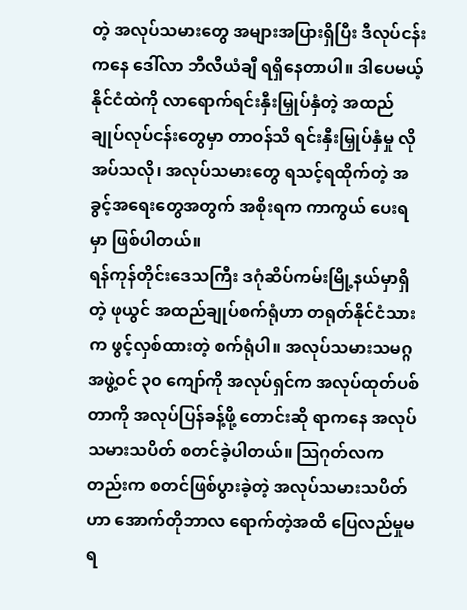တဲ့ အလုပ်သမားတွေ အများအပြားရှိပြီး ဒီလုပ်ငန်းကနေ ဒေါ်လာ ဘီလီယံချီ ရရှိနေတာပါ။ ဒါပေမယ့် နိုင်ငံထဲကို လာရောက်ရင်းနှီးမြှုပ်နှံတဲ့ အထည်ချုပ်လုပ်ငန်းတွေမှာ တာဝန်သိ ရင်းနှီးမြှုပ်နှံမှု လိုအပ်သလို၊ အလုပ်သမားတွေ ရသင့်ရထိုက်တဲ့ အခွင့်အရေးတွေအတွက် အစိုးရက ကာကွယ် ပေးရမှာ ဖြစ်ပါတယ်။
ရန်ကုန်တိုင်းဒေသကြီး ဒဂုံဆိပ်ကမ်းမြို့နယ်မှာရှိတဲ့ ဖုယွင် အထည်ချုပ်စက်ရုံဟာ တရုတ်နိုင်ငံသားက ဖွင့်လှစ်ထားတဲ့ စက်ရုံပါ။ အလုပ်သမားသမဂ္ဂအဖွဲ့ဝင် ၃၀ ကျော်ကို အလုပ်ရှင်က အလုပ်ထုတ်ပစ်တာကို အလုပ်ပြန်ခန့်ဖို့ တောင်းဆို ရာကနေ အလုပ်သမားသပိတ် စတင်ခဲ့ပါတယ်။ သြဂုတ်လကတည်းက စတင်ဖြစ်ပွားခဲ့တဲ့ အလုပ်သမားသပိတ်ဟာ အောက်တိုဘာလ ရောက်တဲ့အထိ ပြေလည်မှုမရ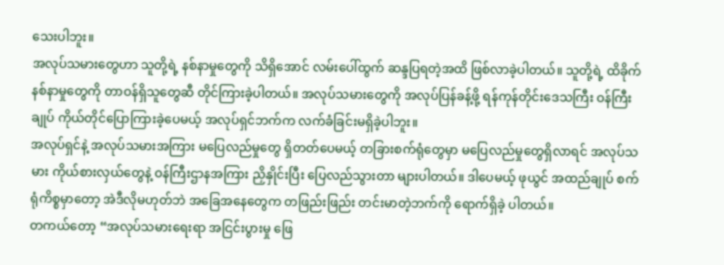သေးပါဘူး။
အလုပ်သမားတွေဟာ သူတို့ရဲ့ နစ်နာမှုတွေကို သိရှိအောင် လမ်းပေါ်ထွက် ဆန္ဒပြရတဲ့အထိ ဖြစ်လာခဲ့ပါတယ်။ သူတို့ရဲ့ ထိခိုက်နစ်နာမှုတွေကို တာဝန်ရှိသူတွေဆီ တိုင်ကြားခဲ့ပါတယ်။ အလုပ်သမားတွေကို အလုပ်ပြန်ခန့်ဖို့ ရန်ကုန်တိုင်းဒေသကြီး ဝန်ကြီးချုပ် ကိုယ်တိုင်ပြောကြားခဲ့ပေမယ့် အလုပ်ရှင်ဘက်က လက်ခံခြင်းမရှိခဲ့ပါဘူး။
အလုပ်ရှင်နဲ့ အလုပ်သမားအကြား မပြေလည်မှုတွေ ရှိတတ်ပေမယ့် တခြားစက်ရုံတွေမှာ မပြေလည်မှုတွေရှိလာရင် အလုပ်သမား ကိုယ်စားလှယ်တွေနဲ့ ဝန်ကြီးဌာနအကြား ညှိနှိုင်းပြီး ပြေလည်သွားတာ များပါတယ်။ ဒါပေမယ့် ဖုယွင် အထည်ချုပ် စက်ရုံကိစ္စမှာတော့ အဲဒီလိုမဟုတ်ဘဲ အခြေအနေတွေက တဖြည်းဖြည်း တင်းမာတဲ့ဘက်ကို ရောက်ရှိခဲ့ ပါတယ်။
တကယ်တော့ “အလုပ်သမားရေးရာ အငြင်းပွားမှု ဖြေ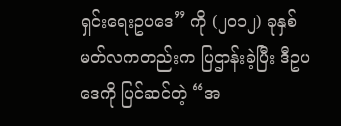ရှင်းရေးဥပဒေ” ကို (၂၀၁၂) ခုနှစ် မတ်လကတည်းက ပြဌာန်းခဲ့ပြီး ဒီဥပဒေကို ပြင်ဆင်တဲ့ “အ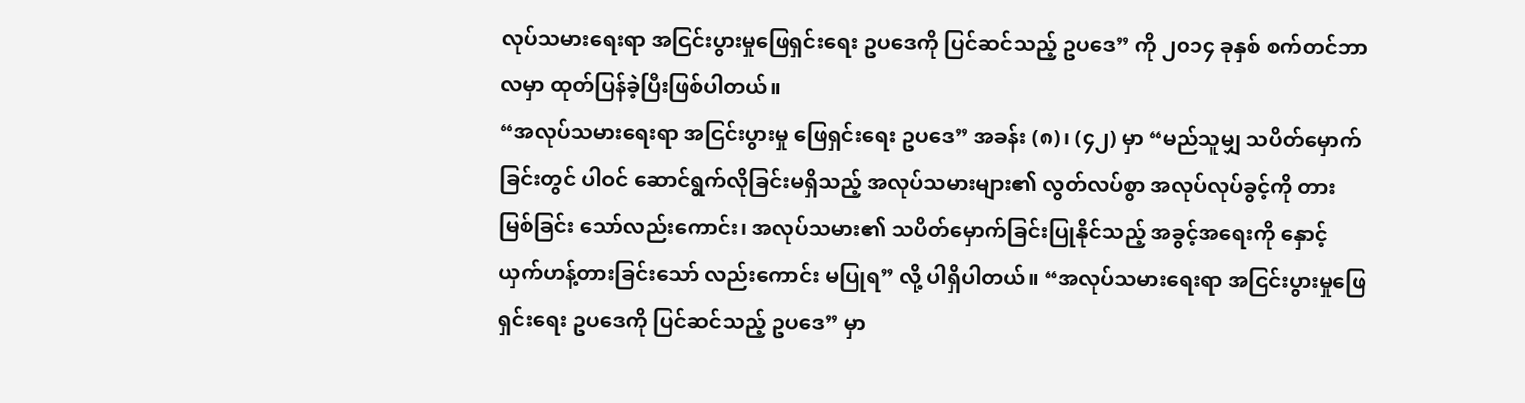လုပ်သမားရေးရာ အငြင်းပွားမှုဖြေရှင်းရေး ဥပဒေကို ပြင်ဆင်သည့် ဥပဒေ” ကို ၂၀၁၄ ခုနှစ် စက်တင်ဘာလမှာ ထုတ်ပြန်ခဲ့ပြီးဖြစ်ပါတယ်။
“အလုပ်သမားရေးရာ အငြင်းပွားမှု ဖြေရှင်းရေး ဥပဒေ” အခန်း (၈)၊ (၄၂) မှာ “မည်သူမျှ သပိတ်မှောက်ခြင်းတွင် ပါဝင် ဆောင်ရွက်လိုခြင်းမရှိသည့် အလုပ်သမားများ၏ လွတ်လပ်စွာ အလုပ်လုပ်ခွင့်ကို တားမြစ်ခြင်း သော်လည်းကောင်း၊ အလုပ်သမား၏ သပိတ်မှောက်ခြင်းပြုနိုင်သည့် အခွင့်အရေးကို နှောင့်ယှက်ဟန့်တားခြင်းသော် လည်းကောင်း မပြုရ” လို့ ပါရှိပါတယ်။ “အလုပ်သမားရေးရာ အငြင်းပွားမှုဖြေရှင်းရေး ဥပဒေကို ပြင်ဆင်သည့် ဥပဒေ” မှာ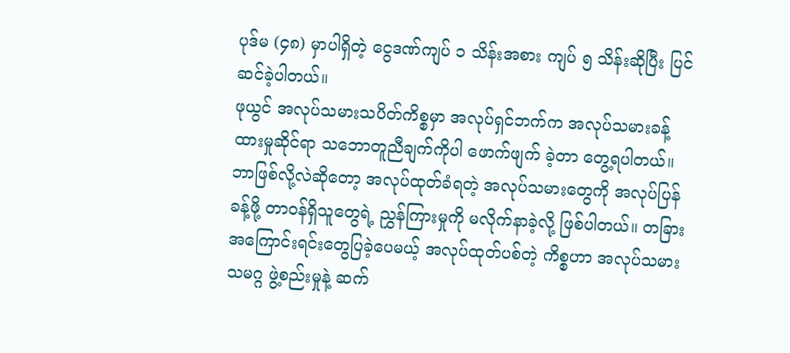ပုဒ်မ (၄၈) မှာပါရှိတဲ့ ငွေဒဏ်ကျပ် ၁ သိန်းအစား ကျပ် ၅ သိန်းဆိုပြီး ပြင်ဆင်ခဲ့ပါတယ်။
ဖုယွင် အလုပ်သမားသပိတ်ကိစ္စမှာ အလုပ်ရှင်ဘက်က အလုပ်သမားခန့်ထားမှုဆိုင်ရာ သဘောတူညီချက်ကိုပါ ဖောက်ဖျက် ခဲ့တာ တွေ့ရပါတယ်။ ဘာဖြစ်လို့လဲဆိုတော့ အလုပ်ထုတ်ခံရတဲ့ အလုပ်သမားတွေကို အလုပ်ပြန်ခန့်ဖို့ တာဝန်ရှိသူတွေရဲ့ ညွှန်ကြားမှုကို မလိုက်နာခဲ့လို့ ဖြစ်ပါတယ်။ တခြား အကြောင်းရင်းတွေပြခဲ့ပေမယ့် အလုပ်ထုတ်ပစ်တဲ့ ကိစ္စဟာ အလုပ်သမား သမဂ္ဂ ဖွဲ့စည်းမှုနဲ့ ဆက်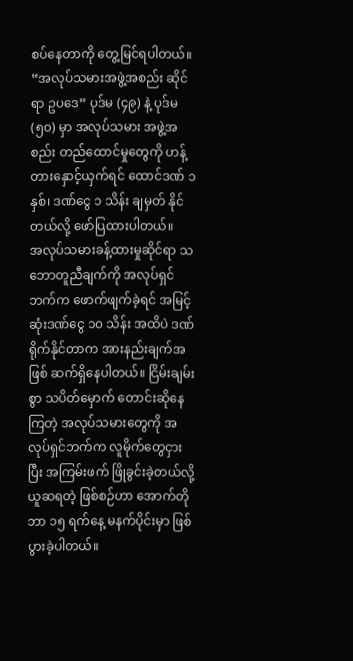စပ်နေတာကို တွေ့မြင်ရပါတယ်။ “အလုပ်သမားအဖွဲ့အစည်း ဆိုင်ရာ ဥပဒေ” ပုဒ်မ (၄၉) နဲ့ ပုဒ်မ (၅၀) မှာ အလုပ်သမား အဖွဲ့အစည်း တည်ထောင်မှုတွေကို ဟန့်တားနှောင့်ယှက်ရင် ထောင်ဒဏ် ၁ နှစ်၊ ဒဏ်ငွေ ၁ သိန်း ချမှတ် နိုင်တယ်လို့ ဖော်ပြထားပါတယ်။
အလုပ်သမားခန့်ထားမှုဆိုင်ရာ သဘောတူညီချက်ကို အလုပ်ရှင်ဘက်က ဖောက်ဖျက်ခဲ့ရင် အမြင့်ဆုံးဒဏ်ငွေ ၁၀ သိန်း အထိပဲ ဒဏ်ရိုက်နိုင်တာက အားနည်းချက်အဖြစ် ဆက်ရှိနေပါတယ်။ ငြိမ်းချမ်းစွာ သပိတ်မှောက် တောင်းဆိုနေကြတဲ့ အလုပ်သမားတွေကို အလုပ်ရှင်ဘက်က လူမိုက်တွေငှားပြီး အကြမ်းဖက် ဖြိုခွင်းခဲ့တယ်လို့ ယူဆရတဲ့ ဖြစ်စဉ်ဟာ အောက်တိုဘာ ၁၅ ရက်နေ့ မနက်ပိုင်းမှာ ဖြစ်ပွားခဲ့ပါတယ်။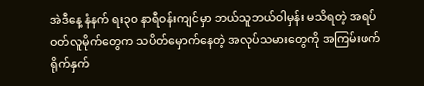အဲဒီနေ့ နံနက် ရး၃၀ နာရီဝန်းကျင်မှာ ဘယ်သူဘယ်ဝါမှန်း မသိရတဲ့ အရပ်ဝတ်လူမိုက်တွေက သပိတ်မှောက်နေတဲ့ အလုပ်သမားတွေကို အကြမ်းဖက် ရိုက်နှက်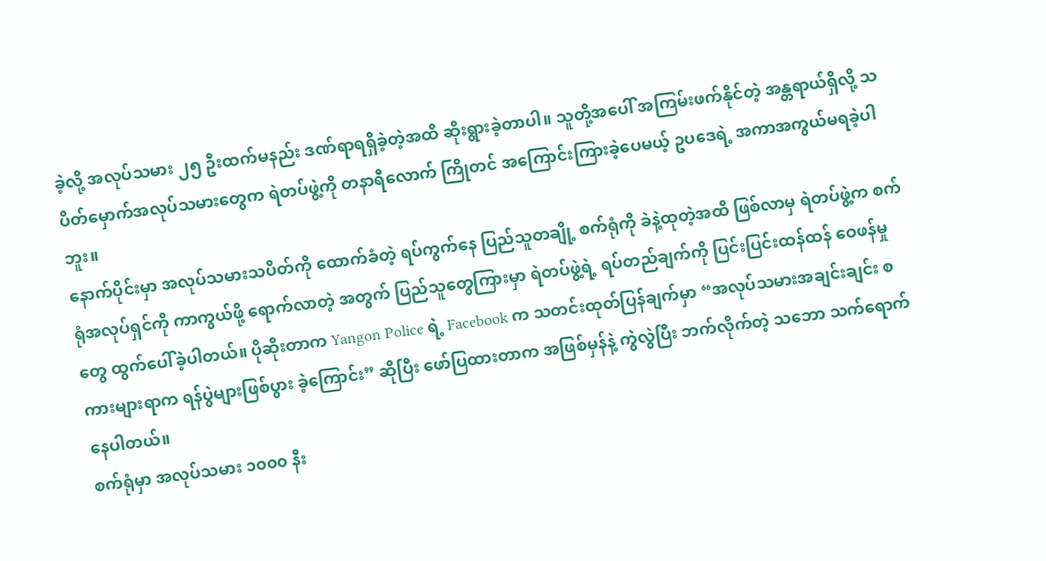ခဲ့လို့ အလုပ်သမား ၂၅ ဦးထက်မနည်း ဒဏ်ရာရရှိခဲ့တဲ့အထိ ဆိုးရွားခဲ့တာပါ။ သူတို့အပေါ် အကြမ်းဖက်နိုင်တဲ့ အန္တရာယ်ရှိလို့ သပိတ်မှောက်အလုပ်သမားတွေက ရဲတပ်ဖွဲ့ကို တနာရီလောက် ကြိုတင် အကြောင်းကြားခဲ့ပေမယ့် ဥပဒေရဲ့ အကာအကွယ်မရခဲ့ပါဘူး။
နောက်ပိုင်းမှာ အလုပ်သမားသပိတ်ကို ထောက်ခံတဲ့ ရပ်ကွက်နေ ပြည်သူတချို့ စက်ရုံကို ခဲနဲ့ထုတဲ့အထိ ဖြစ်လာမှ ရဲတပ်ဖွဲ့က စက်ရုံအလုပ်ရှင်ကို ကာကွယ်ဖို့ ရောက်လာတဲ့ အတွက် ပြည်သူတွေကြားမှာ ရဲတပ်ဖွဲ့ရဲ့ ရပ်တည်ချက်ကို ပြင်းပြင်းထန်ထန် ဝေဖန်မှုတွေ ထွက်ပေါ်ခဲ့ပါတယ်။ ပိုဆိုးတာက Yangon Police ရဲ့ Facebook က သတင်းထုတ်ပြန်ချက်မှာ “အလုပ်သမားအချင်းချင်း စကားများရာက ရန်ပွဲများဖြစ်ပွား ခဲ့ကြောင်း” ဆိုပြီး ဖော်ပြထားတာက အဖြစ်မှန်နဲ့ ကွဲလွဲပြီး ဘက်လိုက်တဲ့ သဘော သက်ရောက်နေပါတယ်။
စက်ရုံမှာ အလုပ်သမား ၁၀၀၀ နီး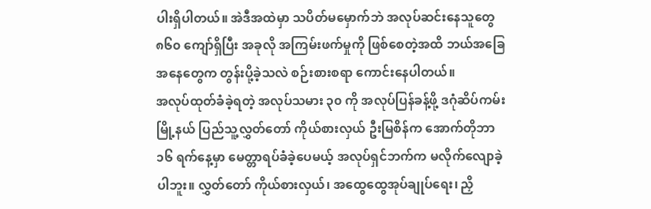ပါးရှိပါတယ်။ အဲဒီအထဲမှာ သပိတ်မမှောက်ဘဲ အလုပ်ဆင်းနေသူတွေ ၈၆၀ ကျော်ရှိပြီး အခုလို အကြမ်းဖက်မှုကို ဖြစ်စေတဲ့အထိ ဘယ်အခြေအနေတွေက တွန်းပို့ခဲ့သလဲ စဉ်းစားစရာ ကောင်းနေပါတယ်။
အလုပ်ထုတ်ခံခဲ့ရတဲ့ အလုပ်သမား ၃၀ ကို အလုပ်ပြန်ခန့်ဖို့ ဒဂုံဆိပ်ကမ်းမြို့နယ် ပြည်သူ့လွှတ်တော် ကိုယ်စားလှယ် ဦးမြစိန်က အောက်တိုဘာ ၁၆ ရက်နေ့မှာ မေတ္တာရပ်ခံခဲ့ပေမယ့် အလုပ်ရှင်ဘက်က မလိုက်လျောခဲ့ပါဘူး။ လွှတ်တော် ကိုယ်စားလှယ်၊ အထွေထွေအုပ်ချုပ်ရေး၊ ညှိ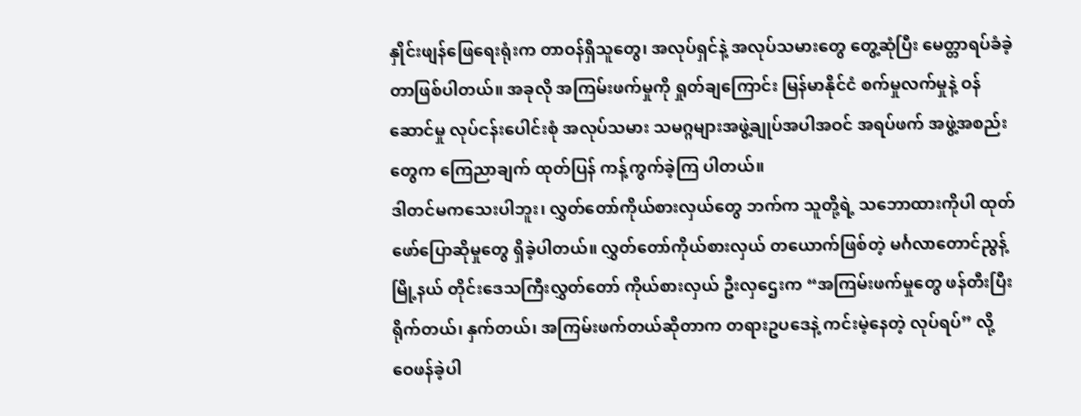နှိုင်းဖျန်ဖြေရေးရုံးက တာဝန်ရှိသူတွေ၊ အလုပ်ရှင်နဲ့ အလုပ်သမားတွေ တွေ့ဆုံပြီး မေတ္တာရပ်ခံခဲ့ တာဖြစ်ပါတယ်။ အခုလို အကြမ်းဖက်မှုကို ရှုတ်ချကြောင်း မြန်မာနိုင်ငံ စက်မှုလက်မှုနဲ့ ဝန်ဆောင်မှု လုပ်ငန်းပေါင်းစုံ အလုပ်သမား သမဂ္ဂများအဖွဲ့ချုပ်အပါအဝင် အရပ်ဖက် အဖွဲ့အစည်းတွေက ကြေညာချက် ထုတ်ပြန် ကန့်ကွက်ခဲ့ကြ ပါတယ်။
ဒါတင်မကသေးပါဘူး၊ လွှတ်တော်ကိုယ်စားလှယ်တွေ ဘက်က သူတို့ရဲ့ သဘောထားကိုပါ ထုတ်ဖော်ပြောဆိုမှုတွေ ရှိခဲ့ပါတယ်။ လွှတ်တော်ကိုယ်စားလှယ် တယောက်ဖြစ်တဲ့ မင်္ဂလာတောင်ညွန့်မြို့နယ် တိုင်းဒေသကြီးလွှတ်တော် ကိုယ်စားလှယ် ဦးလှဌေးက “အကြမ်းဖက်မှုတွေ ဖန်တီးပြီး ရိုက်တယ်၊ နှက်တယ်၊ အကြမ်းဖက်တယ်ဆိုတာက တရားဥပဒေနဲ့ ကင်းမဲ့နေတဲ့ လုပ်ရပ်” လို့ ဝေဖန်ခဲ့ပါ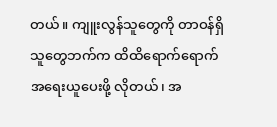တယ်။ ကျူးလွန်သူတွေကို တာဝန်ရှိသူတွေဘက်က ထိထိရောက်ရောက် အရေးယူပေးဖို့ လိုတယ်၊ အ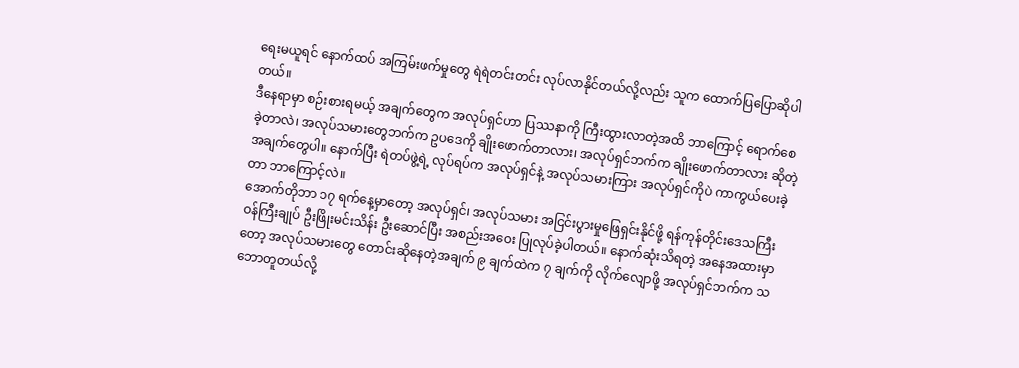ရေးမယူရင် နောက်ထပ် အကြမ်းဖက်မှုတွေ ရဲရဲတင်းတင်း လုပ်လာနိုင်တယ်လို့လည်း သူက ထောက်ပြပြောဆိုပါတယ်။
ဒီနေရာမှာ စဉ်းစားရမယ့် အချက်တွေက အလုပ်ရှင်ဟာ ပြဿနာကို ကြီးထွားလာတဲ့အထိ ဘာကြောင့် ရောက်စေခဲ့တာလဲ၊ အလုပ်သမားတွေဘက်က ဥပဒေကို ချိုးဖောက်တာလား၊ အလုပ်ရှင်ဘက်က ချိုးဖောက်တာလား ဆိုတဲ့အချက်တွေပါ။ နောက်ပြီး ရဲတပ်ဖွဲ့ရဲ့ လုပ်ရပ်က အလုပ်ရှင်နဲ့ အလုပ်သမားကြား အလုပ်ရှင်ကိုပဲ ကာကွယ်ပေးခဲ့တာ ဘာကြောင့်လဲ။
အောက်တိုဘာ ၁၇ ရက်နေ့မှာတော့ အလုပ်ရှင်၊ အလုပ်သမား အငြင်းပွားမှုဖြေရှင်းနိုင်ဖို့ ရန်ကုန်တိုင်းဒေသကြီး ဝန်ကြီးချုပ် ဦးဖြိုးမင်းသိန်း ဦးဆောင်ပြီး အစည်းအဝေး ပြုလုပ်ခဲ့ပါတယ်။ နောက်ဆုံးသိရတဲ့ အနေအထားမှာတော့ အလုပ်သမားတွေ တောင်းဆိုနေတဲ့အချက် ၉ ချက်ထဲက ၇ ချက်ကို လိုက်လျောဖို့ အလုပ်ရှင်ဘက်က သဘောတူတယ်လို့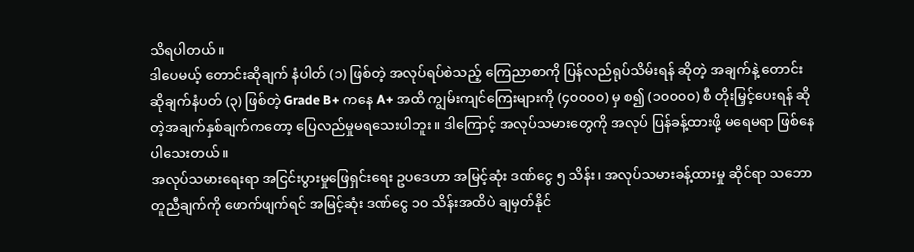သိရပါတယ်။
ဒါပေမယ့် တောင်းဆိုချက် နံပါတ် (၁) ဖြစ်တဲ့ အလုပ်ရပ်စဲသည့် ကြေညာစာကို ပြန်လည်ရုပ်သိမ်းရန် ဆိုတဲ့ အချက်နဲ့ တောင်းဆိုချက်နံပတ် (၃) ဖြစ်တဲ့ Grade B+ ကနေ A+ အထိ ကျွမ်းကျင်ကြေးများကို (၄၀၀၀၀) မှ စ၍ (၁၀၀၀၀) စီ တိုးမြှင့်ပေးရန် ဆိုတဲ့အချက်နှစ်ချက်ကတော့ ပြေလည်မှုမရသေးပါဘူး။ ဒါကြောင့် အလုပ်သမားတွေကို အလုပ် ပြန်ခန့်ထားဖို့ မရေမရာ ဖြစ်နေပါသေးတယ်။
အလုပ်သမားရေးရာ အငြင်းပွားမှုဖြေရှင်းရေး ဥပဒေဟာ အမြင့်ဆုံး ဒဏ်ငွေ ၅ သိန်း၊ အလုပ်သမားခန့်ထားမှု ဆိုင်ရာ သဘောတူညီချက်ကို ဖောက်ဖျက်ရင် အမြင့်ဆုံး ဒဏ်ငွေ ၁၀ သိန်းအထိပဲ ချမှတ်နိုင်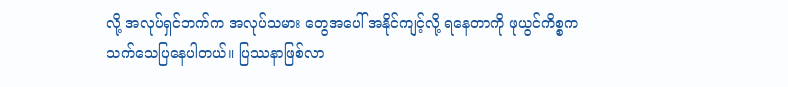လို့ အလုပ်ရှင်ဘက်က အလုပ်သမား တွေအပေါ် အနိုင်ကျင့်လို့ ရနေတာကို ဖုယွင်ကိစ္စက သက်သေပြနေပါတယ်။ ပြဿနာဖြစ်လာ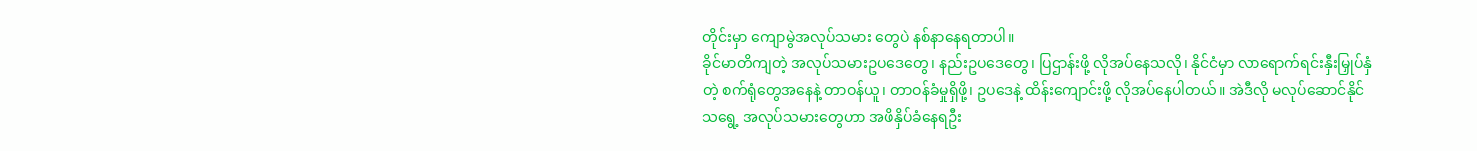တိုင်းမှာ ကျောမွဲအလုပ်သမား တွေပဲ နစ်နာနေရတာပါ။
ခိုင်မာတိကျတဲ့ အလုပ်သမားဥပဒေတွေ၊ နည်းဥပဒေတွေ၊ ပြဌာန်းဖို့ လိုအပ်နေသလို၊ နိုင်ငံမှာ လာရောက်ရင်းနှီးမြှုပ်နှံတဲ့ စက်ရုံတွေအနေနဲ့ တာဝန်ယူ၊ တာဝန်ခံမှုရှိဖို့၊ ဥပဒေနဲ့ ထိန်းကျောင်းဖို့ လိုအပ်နေပါတယ်။ အဲဒီလို မလုပ်ဆောင်နိုင်သရွေ့ အလုပ်သမားတွေဟာ အဖိနှိပ်ခံနေရဦး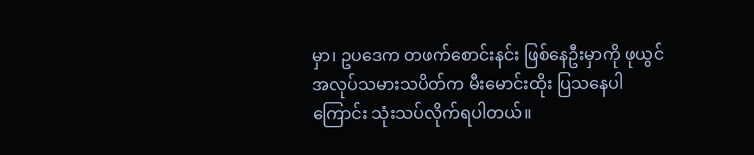မှာ၊ ဥပဒေက တဖက်စောင်းနင်း ဖြစ်နေဦးမှာကို ဖုယွင် အလုပ်သမားသပိတ်က မီးမောင်းထိုး ပြသနေပါကြောင်း သုံးသပ်လိုက်ရပါတယ်။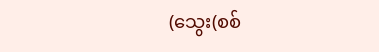(သွေး(စစ်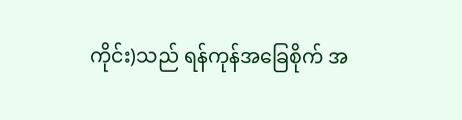ကိုင်း)သည် ရန်ကုန်အခြေစိုက် အ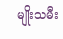မျိုးသမီး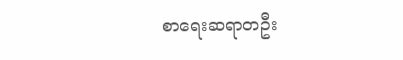စာရေးဆရာတဦး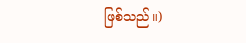ဖြစ်သည်။)